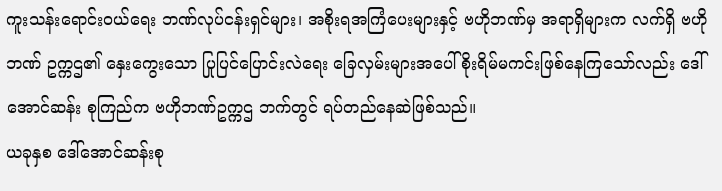ကူးသန်းရောင်းဝယ်ရေး ဘဏ်လုပ်ငန်းရှင်များ၊ အစိုးရအကြံပေးများနှင့် ဗဟိုဘဏ်မှ အရာရှိများက လက်ရှိ ဗဟိုဘဏ် ဥက္ကဌ၏ နှေးကွေးသော ပြုပြင်ပြောင်းလဲရေး ခြေလှမ်းများအပေါ် စိုးရိမ်မကင်းဖြစ်နေကြသော်လည်း ဒေါ်အောင်ဆန်း စုကြည်က ဗဟိုဘဏ်ဥက္ကဌ ဘက်တွင် ရပ်တည်နေဆဲဖြစ်သည်။
ယခုနှစ ဒေါ်အောင်ဆန်းစု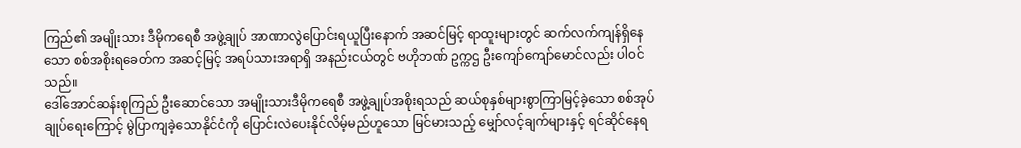ကြည်၏ အမျိုးသား ဒီမိုကရေစီ အဖွဲ့ချုပ် အာဏာလွဲပြောင်းရယူပြီးနောက် အဆင်မြင့် ရာထူးများတွင် ဆက်လက်ကျန်ရှိနေသော စစ်အစိုးရခေတ်က အဆင့်မြင့် အရပ်သားအရာရှိ အနည်းငယ်တွင် ဗဟိုဘဏ် ဥက္ကဌ ဦးကျော်ကျော်မောင်လည်း ပါဝင်သည်။
ဒေါ်အောင်ဆန်းစုကြည် ဦးဆောင်သော အမျိုးသားဒီမိုကရေစီ အဖွဲ့ချုပ်အစိုးရသည် ဆယ်စုနှစ်များစွာကြာမြင့်ခဲ့သော စစ်အုပ်ချုပ်ရေးကြောင့် မွဲပြာကျခဲ့သောနိုင်ငံကို ပြောင်းလဲပေးနိုင်လိမ့်မည်ဟူသော မြင်မားသည့် မျှော်လင့်ချက်များနှင့် ရင်ဆိုင်နေရ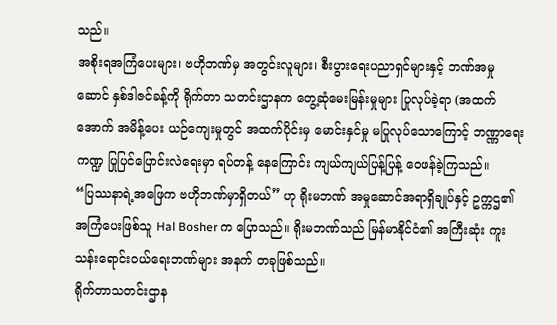သည်။
အစိုးရအကြံပေးများ၊ ဗဟိုဘဏ်မှ အတွင်းလူများ၊ စီးပွားရေးပညာရှင်များနှင့် ဘဏ်အမှုဆောင် နှစ်ဒါဇင်ခန့်ကို ရိုက်တာ သတင်းဌာနက တွေ့ဆုံမေးမြန်းမှုများ ပြုလုပ်ခဲ့ရာ (အထက်အောက် အမိန့်ပေး ယဉ်ကျေးမှုတွင် အထက်ပိုင်းမှ မောင်းနှင်မှု မပြုလုပ်သောကြောင့် ဘဏ္ဏာရေးကဏ္ဍ ပြုပြင်ပြောင်းလဲရေးမှာ ရပ်တန့် နေကြောင်း ကျယ်ကျယ်ပြန့်ပြန့် ဝေဖန်ခဲ့ကြသည်။
“ပြဿနာရဲ့အဖြေက ဗဟိုဘဏ်မှာရှိတယ်” ဟု ရိုးမဘဏ် အမှုဆောင်အရာရှိချုပ်နှင့် ဥက္ကဌ၏ အကြံပေးဖြစ်သူ Hal Bosher က ပြောသည်။ ရိုးမဘဏ်သည် မြန်မာနိုင်ငံ၏ အကြီးဆုံး ကူးသန်းရောင်းဝယ်ရေးဘဏ်များ အနက် တခုဖြစ်သည်။
ရိုက်တာသတင်းဌာန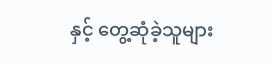နှင့် တွေ့ဆုံခဲ့သူများ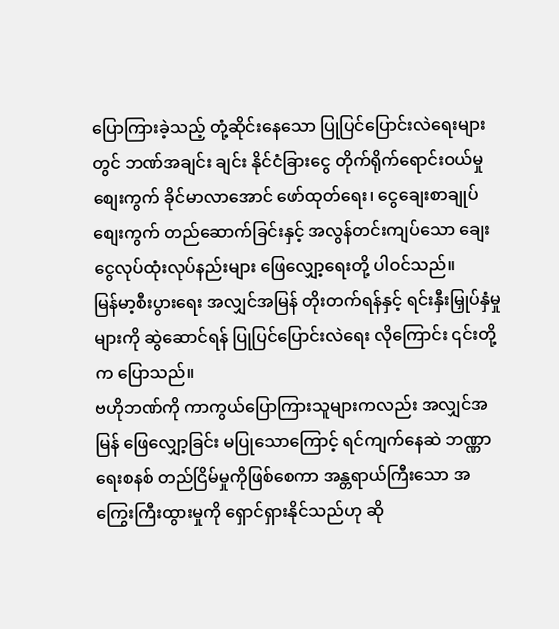ပြောကြားခဲ့သည့် တုံ့ဆိုင်းနေသော ပြုပြင်ပြောင်းလဲရေးများတွင် ဘဏ်အချင်း ချင်း နိုင်ငံခြားငွေ တိုက်ရိုက်ရောင်းဝယ်မှု စျေးကွက် ခိုင်မာလာအောင် ဖော်ထုတ်ရေး၊ ငွေချေးစာချုပ် စျေးကွက် တည်ဆောက်ခြင်းနှင့် အလွန်တင်းကျပ်သော ချေးငွေလုပ်ထုံးလုပ်နည်းများ ဖြေလျှော့ရေးတို့ ပါဝင်သည်။
မြန်မာ့စီးပွားရေး အလျှင်အမြန် တိုးတက်ရန်နှင့် ရင်းနှီးမြှုပ်နှံမှုများကို ဆွဲဆောင်ရန် ပြုပြင်ပြောင်းလဲရေး လိုကြောင်း ၎င်းတို့က ပြောသည်။
ဗဟိုဘဏ်ကို ကာကွယ်ပြောကြားသူများကလည်း အလျှင်အမြန် ဖြေလျှော့ခြင်း မပြုသောကြောင့် ရင်ကျက်နေဆဲ ဘဏ္ဏာရေးစနစ် တည်ငြိမ်မှုကိုဖြစ်စေကာ အန္တရာယ်ကြီးသော အကြွေးကြီးထွားမှုကို ရှောင်ရှားနိုင်သည်ဟု ဆို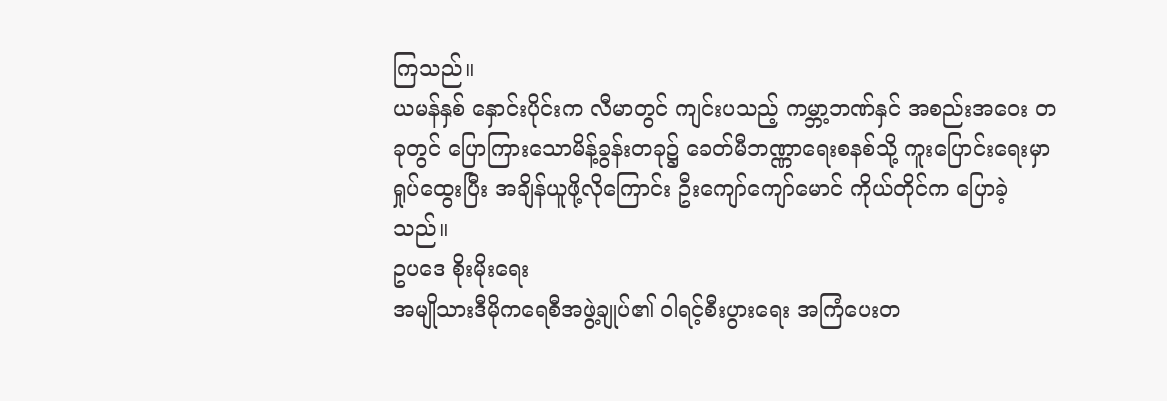ကြသည်။
ယမန်နှစ် နှောင်းပိုင်းက လီမာတွင် ကျင်းပသည့် ကမ္ဘာ့ဘဏ်နှင် အစည်းအဝေး တခုတွင် ပြောကြားသောမိန့်ခွန်းတခု၌ ခေတ်မီဘဏ္ဏာရေးစနစ်သို့ ကူးပြောင်းရေးမှာ ရှုပ်ထွေးပြီး အချိန်ယူဖို့လိုကြောင်း ဦးကျော်ကျော်မောင် ကိုယ်တိုင်က ပြောခဲ့သည်။
ဥပဒေ စိုးမိုးရေး
အမျိုသားဒီမိုကရေစီအဖွဲ့ချုပ်၏ ဝါရင့်စီးပွားရေး အကြံပေးတ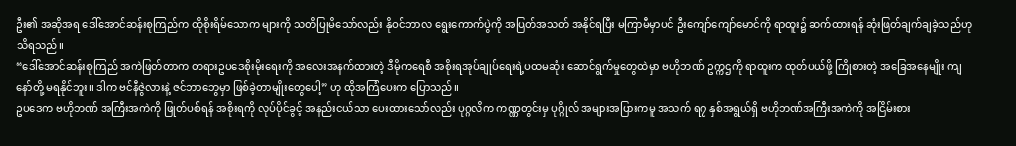ဦး၏ အဆိုအရ ဒေါ်အောင်ဆန်းစုကြည်က ထိုစိုးရိမ်သောက များကို သတိပြုမိသော်လည်း နိုဝင်ဘာလ ရွေးကောက်ပွဲကို အပြတ်အသတ် အနိုင်ရပြီး မကြာမီမှာပင် ဦးကျော်ကျော်မောင်ကို ရာထူး၌ ဆက်ထားရန် ဆုံးဖြတ်ချက်ချခဲ့သည်ဟု သိရသည်။
“ဒေါ်အောင်ဆန်းစုကြည် အကဲဖြတ်တာက တရားဥပဒေစိုးမိုးရေးကို အလေးအနက်ထားတဲ့ ဒီမိုကရေစီ အစိုးရအုပ်ချုပ်ရေးရဲ့ပထမဆုံး ဆောင်ရွက်မှုတွေထဲမှာ ဗဟိုဘဏ် ဥက္ကဌကို ရာထူးက ထုတ်ပယ်ဖို့ ကြိုစားတဲ့ အခြေအနေမျိုး ကျနော်တို့ မရနိုင်ဘူး။ ဒါက ဗင်နီဇွဲလားနဲ့ ဇင်ဘာဘွေမှာ ဖြစ်ခဲ့တာမျိုးတွေပေါ့” ဟု ထိုအကြံပေးက ပြောသည်။
ဥပဒေက ဗဟိုဘဏ် အကြီးအကဲကို ဖြုတ်ပစ်ရန် အစိုးရကို လုပ်ပိုင်ခွင့် အနည်းငယ်သာ ပေးထားသော်လည်း ပုဂ္ဂလိက ကဏ္ဏတွင်းမှ ပုဂ္ဂိုလ် အများအပြားကမူ အသက် ရ၇ နှစ်အရွယ်ရှိ ဗဟိုဘဏ်အကြီးအကဲကို အငြိမ်းစား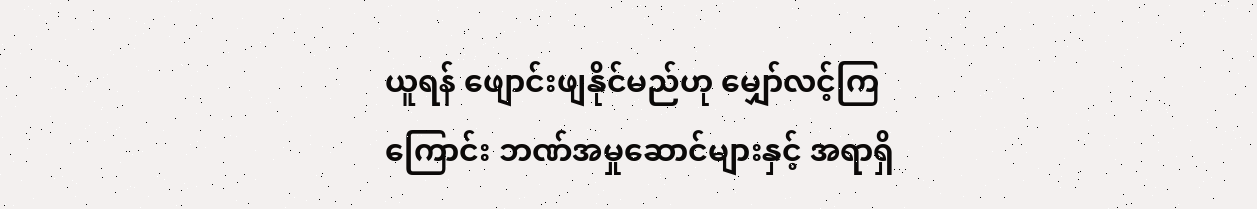ယူရန် ဖျောင်းဖျနိုင်မည်ဟု မျှော်လင့်ကြကြောင်း ဘဏ်အမှုဆောင်များနှင့် အရာရှိ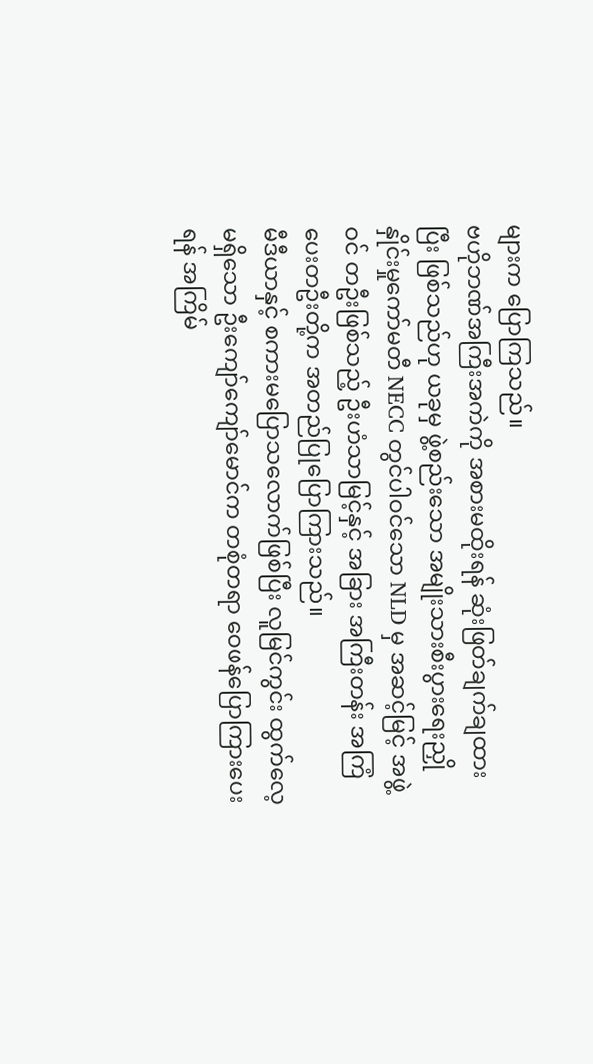များက ပြောကြသည်။
ဗဟိုဘဏ်အကြီးအကဲကို အစားမထိုးရန် ဆုံးဖြတ်ချက်ချထားပြီး ဖြစ်သည်ဟု ယခုမှ ဖွဲ့စည်းသော အမျိုးသားစီးပွားရေးညှိုနှိုင်းမှုကော်မတီ NECC တွင်ပါဝင်သော NLD မှ အဆင့်မြင့် အဖွဲ့ဝင် တဦးဖြစ်သည့် ဦးဟံသာမြင့်နှင့် အခြား အကြီးတန်း အကြံပေးတဦးတို့က အတည်ပြုပြောကြားသည်။
မီဒီယာနှင့် စကားမပြောသလောက်ဖြစ်ပြီး လူမြင်ကွင်း ထွက်လေ့မရှိသော ဦးကျော်ကျော်မောင်က တစုံတရာ ဝေဖန်ပြောကြားပေးရန် အကြိမ်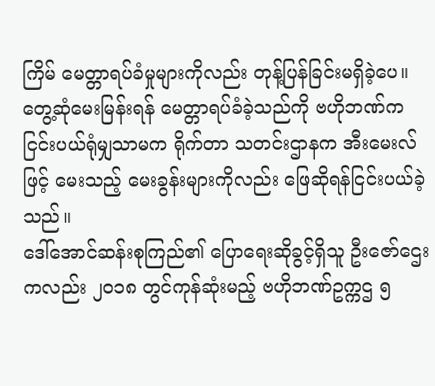ကြိမ် မေတ္တာရပ်ခံမှုများကိုလည်း တုန့်ပြန်ခြင်းမရှိခဲ့ပေ။ တွေ့ဆုံမေးမြန်းရန် မေတ္တာရပ်ခံခဲ့သည်ကို ဗဟိုဘဏ်က ငြင်းပယ်ရုံမျှသာမက ရိုက်တာ သတင်းဌာနက အီးမေးလ်ဖြင့် မေးသည့် မေးခွန်းများကိုလည်း ဖြေဆိုရန်ငြင်းပယ်ခဲ့သည်။
ဒေါ်အောင်ဆန်းစုကြည်၏ ပြောရေးဆိုခွင့်ရှိသူ ဦးဇော်ဌေးကလည်း ၂၀၁၈ တွင်ကုန်ဆုံးမည့် ဗဟိုဘဏ်ဥက္ကဌ ၅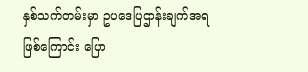နှစ်သက်တမ်းမှာ ဥပဒေပြဌာန်းချက်အရ ဖြစ်ကြောင်း ပြော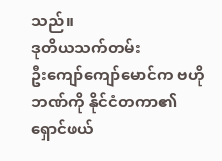သည်။
ဒုတိယသက်တမ်း
ဦးကျော်ကျော်မောင်က ဗဟိုဘဏ်ကို နိုင်ငံတကာ၏ ရှောင်ဖယ်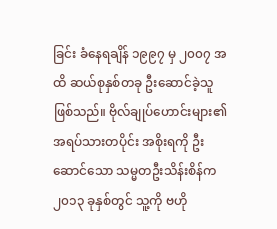ခြင်း ခံနေရချိန် ၁၉၉၇ မှ ၂၀၀၇ အထိ ဆယ်စုနှစ်တခု ဦးဆောင်ခဲ့သူဖြစ်သည်။ ဗိုလ်ချုပ်ဟောင်းများ၏ အရပ်သားတပိုင်း အစိုးရကို ဦးဆောင်သော သမ္မတဦးသိန်းစိန်က ၂၀၁၃ ခုနှစ်တွင် သူ့ကို ဗဟို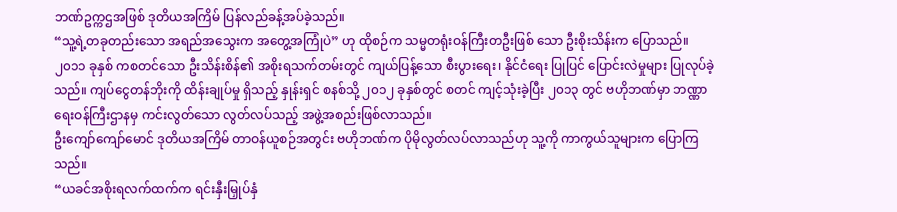ဘဏ်ဥက္ကဌအဖြစ် ဒုတိယအကြိမ် ပြန်လည်ခန့်အပ်ခဲ့သည်။
“သူ့ရဲ့တခုတည်းသော အရည်အသွေးက အတွေ့အကြုံပဲ” ဟု ထိုစဉ်က သမ္မတရုံးဝန်ကြီးတဦးဖြစ် သော ဦးစိုးသိန်းက ပြောသည်။
၂၀၁၁ ခုနှစ် ကစတင်သော ဦးသိန်းစိန်၏ အစိုးရသက်တမ်းတွင် ကျယ်ပြန့်သော စီးပွားရေး၊ နိုင်ငံရေး ပြုပြင် ပြောင်းလဲမှုများ ပြုလုပ်ခဲ့သည်။ ကျပ်ငွေတန်ဘိုးကို ထိန်းချုပ်မှု ရှိသည့် နှုန်းရှင် စနစ်သို့ ၂၀၁၂ ခုနှစ်တွင် စတင် ကျင့်သုံးခဲ့ပြီး ၂၀၁၃ တွင် ဗဟိုဘဏ်မှာ ဘဏ္ဏာရေးဝန်ကြီးဌာနမှ ကင်းလွတ်သော လွတ်လပ်သည့် အဖွဲ့အစည်းဖြစ်လာသည်။
ဦးကျော်ကျော်မောင် ဒုတိယအကြိမ် တာဝန်ယူစဉ်အတွင်း ဗဟိုဘဏ်က ပိုမိုလွတ်လပ်လာသည်ဟု သူ့ကို ကာကွယ်သူများက ပြောကြသည်။
“ယခင်အစိုးရလက်ထက်က ရင်းနှီးမြှုပ်နှံ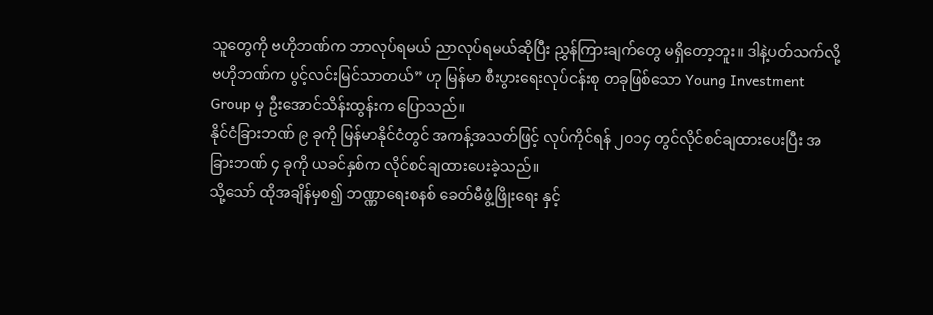သူတွေကို ဗဟိုဘဏ်က ဘာလုပ်ရမယ် ညာလုပ်ရမယ်ဆိုပြီး ညွှန်ကြားချက်တွေ မရှိတော့ဘူး။ ဒါနဲ့ပတ်သက်လို့ ဗဟိုဘဏ်က ပွင့်လင်းမြင်သာတယ်” ဟု မြန်မာ စီးပွားရေးလုပ်ငန်းစု တခုဖြစ်သော Young Investment Group မှ ဦးအောင်သိန်းထွန်းက ပြောသည်။
နိုင်ငံခြားဘဏ် ၉ ခုကို မြန်မာနိုင်ငံတွင် အကန့်အသတ်ဖြင့် လုပ်ကိုင်ရန် ၂၀၁၄ တွင်လိုင်စင်ချထားပေးပြီး အခြားဘဏ် ၄ ခုကို ယခင်နှစ်က လိုင်စင်ချထားပေးခဲ့သည်။
သို့သော် ထိုအချိန်မှစ၍ ဘဏ္ဏာရေးစနစ် ခေတ်မီဖွံ့ဖြိုးရေး နှင့်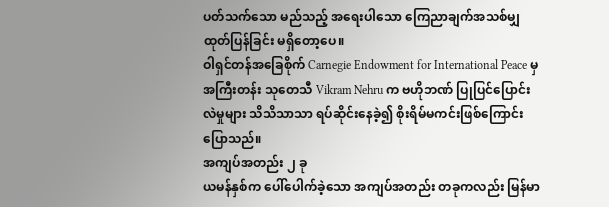ပတ်သက်သော မည်သည့် အရေးပါသော ကြေညာချက်အသစ်မျှ ထုတ်ပြန်ခြင်း မရှိတော့ပေ။
ဝါရှင်တန်အခြေစိုက် Carnegie Endowment for International Peace မှ အကြီးတန်း သုတေသီ Vikram Nehru က ဗဟိုဘဏ် ပြုပြင်ပြောင်းလဲမှုများ သိသိသာသာ ရပ်ဆိုင်းနေခဲ့၍ စိုးရိမ်မကင်းဖြစ်ကြောင်း ပြောသည်။
အကျပ်အတည်း ၂ ခု
ယမန်နှစ်က ပေါ်ပေါက်ခဲ့သော အကျပ်အတည်း တခုကလည်း မြန်မာ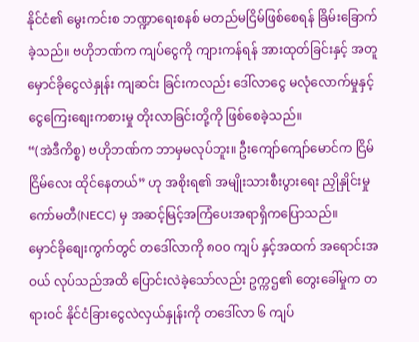နိုင်ငံ၏ မွေးကင်းစ ဘဏ္ဍာရေးစနစ် မတည်မငြိမ်ဖြစ်စေရန် ခြိမ်းခြောက်ခဲ့သည်။ ဗဟိုဘဏ်က ကျပ်ငွေကို ကျားကန်ရန် အားထုတ်ခြင်းနှင့် အတူ မှောင်ခိုငွေလဲနှုန်း ကျဆင်း ခြင်းကလည်း ဒေါ်လာငွေ မလုံလောက်မှုနှင့် ငွေကြေးစျေးကစားမှု တိုးလာခြင်းတို့ကို ဖြစ်စေခဲ့သည်။
“(အဲဒီကိစ္စ) ဗဟိုဘဏ်က ဘာမှမလုပ်ဘူး။ ဦးကျော်ကျော်မောင်က ငြိမ်ငြိမ်လေး ထိုင်နေတယ်” ဟု အစိုးရ၏ အမျိုးသားစီးပွားရေး ညှိုနှိုင်းမှု ကော်မတီ(NECC) မှ အဆင့်မြင့်အကြံပေးအရာရှိကပြောသည်။
မှောင်ခိုစျေးကွက်တွင် တဒေါ်လာကို ၈၀၀ ကျပ် နှင့်အထက် အရောင်းအဝယ် လုပ်သည်အထိ ပြောင်းလဲခဲ့သော်လည်း ဥက္ကဌ၏ တွေးခေါ်မှုက တရားဝင် နိုင်ငံခြားငွေလဲလှယ်နှုန်းကို တဒေါ်လာ ၆ ကျပ်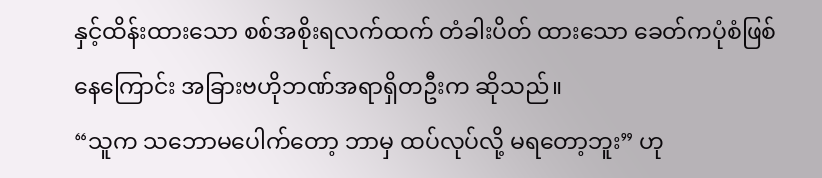နှင့်ထိန်းထားသော စစ်အစိုးရလက်ထက် တံခါးပိတ် ထားသော ခေတ်ကပုံစံဖြစ်နေကြောင်း အခြားဗဟိုဘဏ်အရာရှိတဦးက ဆိုသည်။
“သူက သဘောမပေါက်တော့ ဘာမှ ထပ်လုပ်လို့ မရတော့ဘူး” ဟု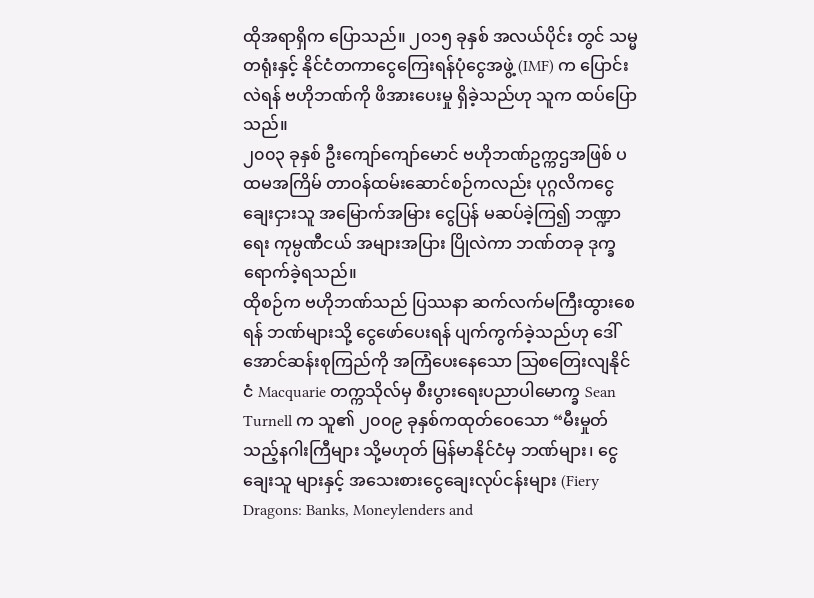ထိုအရာရှိက ပြောသည်။ ၂၀၁၅ ခုနှစ် အလယ်ပိုင်း တွင် သမ္မတရုံးနှင့် နိုင်ငံတကာငွေကြေးရန်ပုံငွေအဖွဲ့ (IMF) က ပြောင်းလဲရန် ဗဟိုဘဏ်ကို ဖိအားပေးမှု ရှိခဲ့သည်ဟု သူက ထပ်ပြောသည်။
၂၀၀၃ ခုနှစ် ဦးကျော်ကျော်မောင် ဗဟိုဘဏ်ဥက္ကဌအဖြစ် ပထမအကြိမ် တာဝန်ထမ်းဆောင်စဉ်ကလည်း ပုဂ္ဂလိကငွေချေးငှားသူ အမြောက်အမြား ငွေပြန် မဆပ်ခဲ့ကြ၍ ဘဏ္ဍာရေး ကုမ္ပဏီငယ် အများအပြား ပြိုလဲကာ ဘဏ်တခု ဒုက္ခ ရောက်ခဲ့ရသည်။
ထိုစဉ်က ဗဟိုဘဏ်သည် ပြဿနာ ဆက်လက်မကြီးထွားစေရန် ဘဏ်များသို့ ငွေဖော်ပေးရန် ပျက်ကွက်ခဲ့သည်ဟု ဒေါ်အောင်ဆန်းစုကြည်ကို အကြံပေးနေသော သြစတြေးလျနိုင်ငံ Macquarie တက္ကသိုလ်မှ စီးပွားရေးပညာပါမောက္ခ Sean Turnell က သူ၏ ၂၀၀၉ ခုနှစ်ကထုတ်ဝေသော “မီးမှုတ်သည့်နဂါးကြီများ သို့မဟုတ် မြန်မာနိုင်ငံမှ ဘဏ်များ၊ ငွေချေးသူ များနှင့် အသေးစားငွေချေးလုပ်ငန်းများ (Fiery Dragons: Banks, Moneylenders and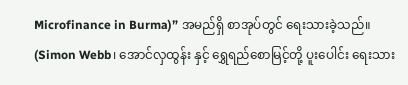Microfinance in Burma)” အမည်ရှိ စာအုပ်တွင် ရေးသားခဲ့သည်။
(Simon Webb၊ အောင်လှထွန်း နှင့် ရွှေရည်စောမြင့်တို့ ပူးပေါင်း ရေးသား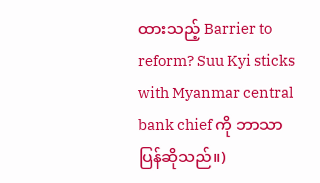ထားသည့် Barrier to reform? Suu Kyi sticks with Myanmar central bank chief ကို ဘာသာပြန်ဆိုသည်။)